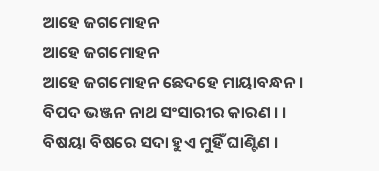ଆହେ ଜଗମୋହନ
ଆହେ ଜଗମୋହନ
ଆହେ ଜଗମୋହନ ଛେଦହେ ମାୟାବନ୍ଧନ ।
ବିପଦ ଭଞ୍ଜନ ନାଥ ସଂସାରୀର କାରଣ । ।
ବିଷୟା ବିଷରେ ସଦା ହୁଏ ମୁହିଁ ଘାଣ୍ଟିଣ ।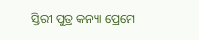ସ୍ତିରୀ ପୁତ୍ର କନ୍ୟା ପ୍ରେମେ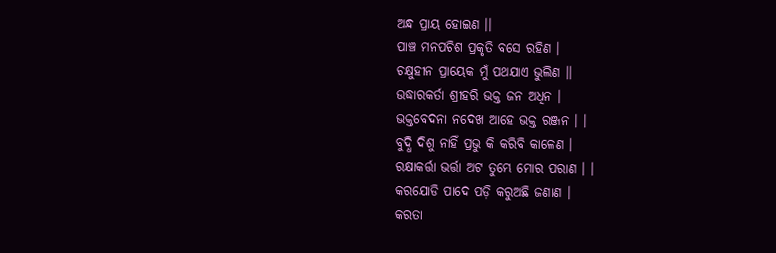ଅନ୍ଧ ପ୍ରାୟ ହୋଇଣ ।।
ପାଞ୍ଚ ମନପଚିଶ ପ୍ରକୃତି ବସେ ରହିଣ ।
ଚକ୍ଷୁହୀନ ପ୍ରାୟେକ ମୁଁ ପଥଯାଏ ଭୁଲିଣ ।।
ଉଦ୍ଧାରକର୍ତା ଶ୍ରୀହରି ଭକ୍ତ ଜନ ଅଧିନ ।
ଭକ୍ତବେଦନା ନଦେଖ ଆହେ ଭକ୍ତ ରଞ୍ଜନ । ।
ବୁଦ୍ଧି ଦିଶୁ ନାହିଁ ପ୍ରଭୁ କି କରିବି କାଳେଣ ।
ରକ୍ଷାକର୍ତ୍ତା ଭର୍ତ୍ତା ଅଟ ତୁମ୍ଭେ ମୋର ପରାଣ । ।
କରଯୋଡି ପାଦେ ପଡ଼ି କରୁଅଛି ଜଣାଣ ।
କରତା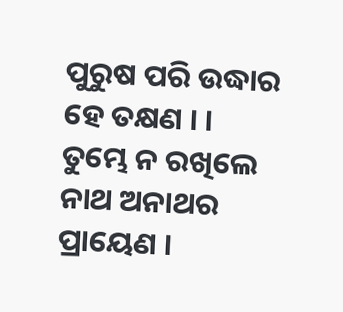ପୁରୁଷ ପରି ଉଦ୍ଧାର ହେ ତକ୍ଷଣ । ।
ତୁମ୍ଭେ ନ ରଖିଲେ ନାଥ ଅନାଥର ପ୍ରାୟେଣ ।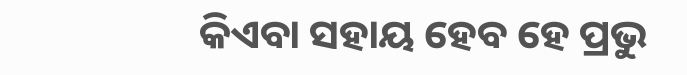କିଏବା ସହାୟ ହେବ ହେ ପ୍ରଭୁ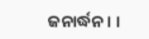ଜନାର୍ଦ୍ଧନ । ।